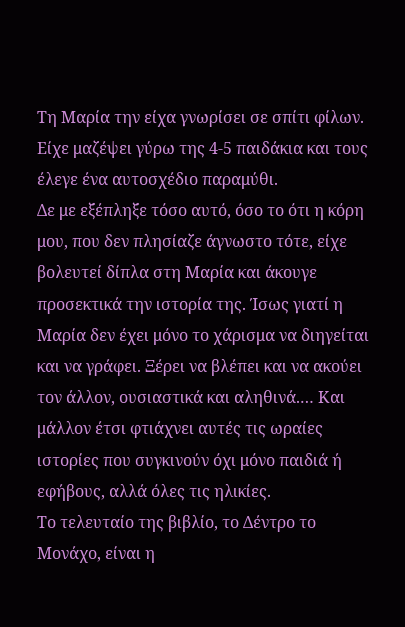Τη Μαρία την είχα γνωρίσει σε σπίτι φίλων. Είχε μαζέψει γύρω της 4-5 παιδάκια και τους έλεγε ένα αυτοσχέδιο παραμύθι.
Δε με εξέπληξε τόσο αυτό, όσο το ότι η κόρη μου, που δεν πλησίαζε άγνωστο τότε, είχε βολευτεί δίπλα στη Μαρία και άκουγε προσεκτικά την ιστορία της. Ίσως γιατί η Μαρία δεν έχει μόνο το χάρισμα να διηγείται και να γράφει. Ξέρει να βλέπει και να ακούει τον άλλον, ουσιαστικά και αληθινά.… Και μάλλον έτσι φτιάχνει αυτές τις ωραίες ιστορίες που συγκινούν όχι μόνο παιδιά ή εφήβους, αλλά όλες τις ηλικίες.
Το τελευταίο της βιβλίο, το Δέντρο το Μονάχο, είναι η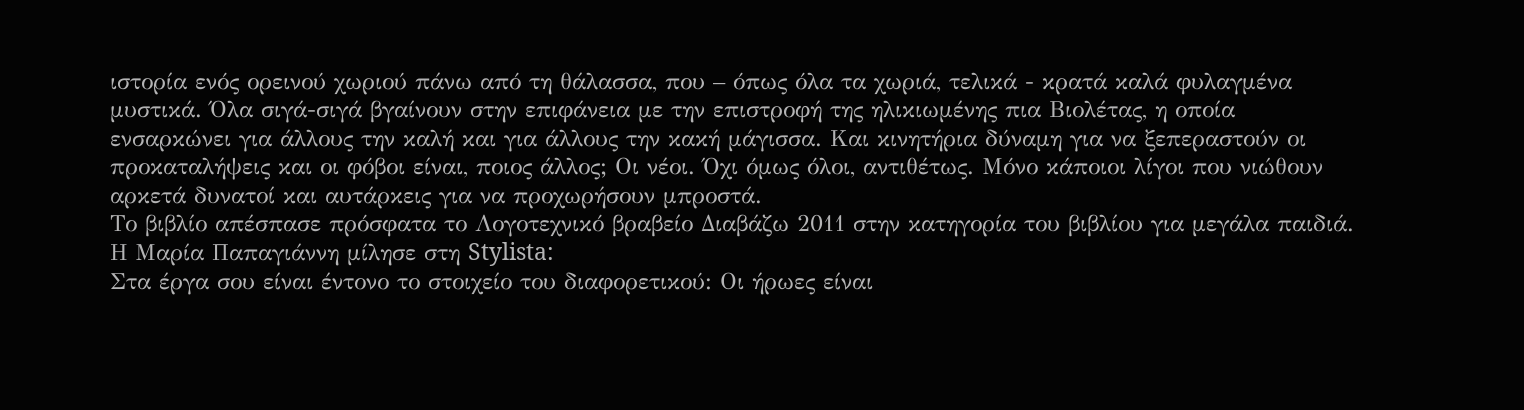ιστορία ενός ορεινού χωριού πάνω από τη θάλασσα, που – όπως όλα τα χωριά, τελικά - κρατά καλά φυλαγμένα μυστικά. Όλα σιγά-σιγά βγαίνουν στην επιφάνεια με την επιστροφή της ηλικιωμένης πια Βιολέτας, η οποία ενσαρκώνει για άλλους την καλή και για άλλους την κακή μάγισσα. Και κινητήρια δύναμη για να ξεπεραστούν οι προκαταλήψεις και οι φόβοι είναι, ποιος άλλος; Οι νέοι. Όχι όμως όλοι, αντιθέτως. Μόνο κάποιοι λίγοι που νιώθουν αρκετά δυνατοί και αυτάρκεις για να προχωρήσουν μπροστά.
Το βιβλίο απέσπασε πρόσφατα το Λογοτεχνικό βραβείο Διαβάζω 2011 στην κατηγορία του βιβλίου για μεγάλα παιδιά. Η Μαρία Παπαγιάννη μίλησε στη Stylista:
Στα έργα σου είναι έντονο το στοιχείο του διαφορετικού: Οι ήρωες είναι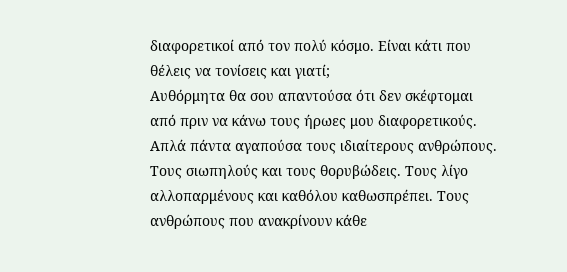διαφορετικοί από τον πολύ κόσμο. Είναι κάτι που θέλεις να τονίσεις και γιατί;
Αυθόρμητα θα σου απαντούσα ότι δεν σκέφτομαι από πριν να κάνω τους ήρωες μου διαφορετικούς. Απλά πάντα αγαπούσα τους ιδιαίτερους ανθρώπους. Τους σιωπηλούς και τους θορυβώδεις. Τους λίγο αλλοπαρμένους και καθόλου καθωσπρέπει. Τους ανθρώπους που ανακρίνουν κάθε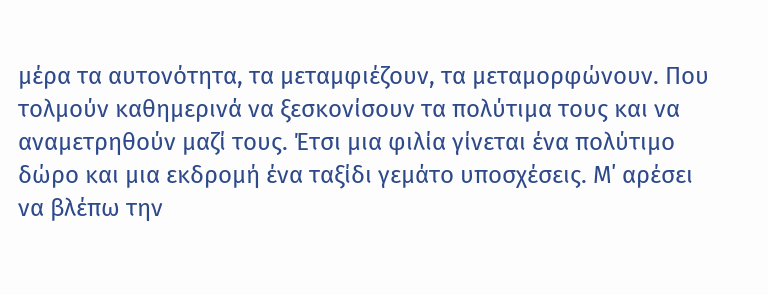μέρα τα αυτονότητα, τα μεταμφιέζουν, τα μεταμορφώνουν. Που τολμούν καθημερινά να ξεσκονίσουν τα πολύτιμα τους και να αναμετρηθούν μαζί τους. Έτσι μια φιλία γίνεται ένα πολύτιμο δώρο και μια εκδρομή ένα ταξίδι γεμάτο υποσχέσεις. Μ΄ αρέσει να βλέπω την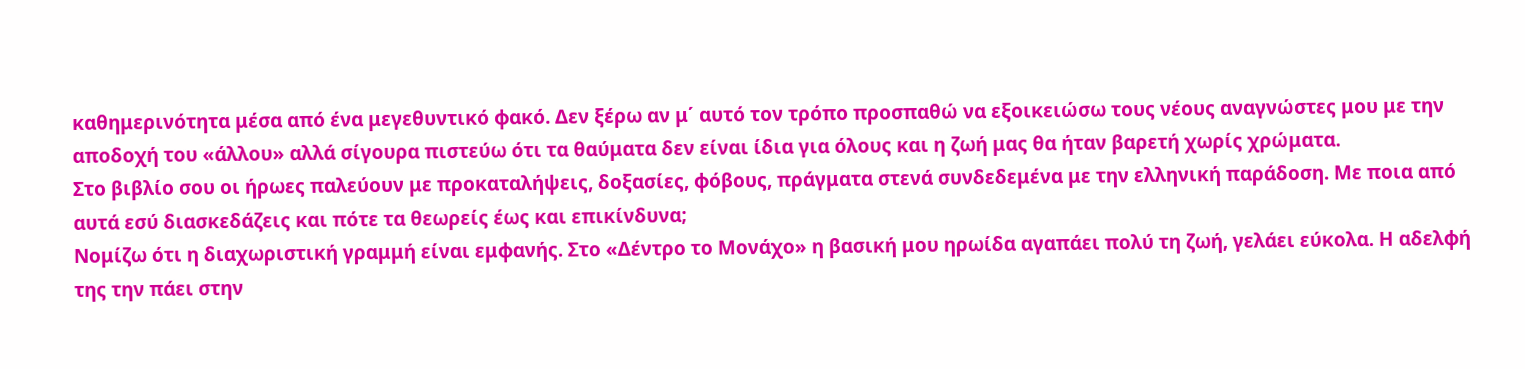καθημερινότητα μέσα από ένα μεγεθυντικό φακό. Δεν ξέρω αν μ΄ αυτό τον τρόπο προσπαθώ να εξοικειώσω τους νέους αναγνώστες μου με την αποδοχή του «άλλου» αλλά σίγουρα πιστεύω ότι τα θαύματα δεν είναι ίδια για όλους και η ζωή μας θα ήταν βαρετή χωρίς χρώματα.
Στο βιβλίο σου οι ήρωες παλεύουν με προκαταλήψεις, δοξασίες, φόβους, πράγματα στενά συνδεδεμένα με την ελληνική παράδοση. Με ποια από αυτά εσύ διασκεδάζεις και πότε τα θεωρείς έως και επικίνδυνα;
Νομίζω ότι η διαχωριστική γραμμή είναι εμφανής. Στο «Δέντρο το Μονάχο» η βασική μου ηρωίδα αγαπάει πολύ τη ζωή, γελάει εύκολα. Η αδελφή της την πάει στην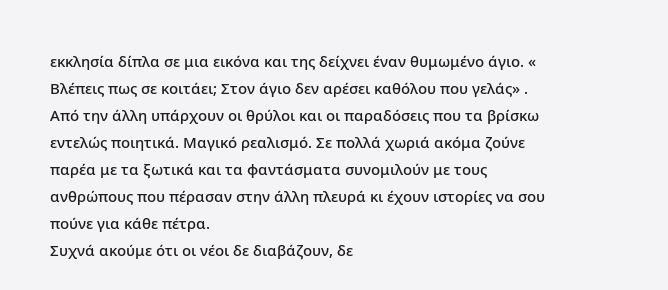εκκλησία δίπλα σε μια εικόνα και της δείχνει έναν θυμωμένο άγιο. « Βλέπεις πως σε κοιτάει; Στον άγιο δεν αρέσει καθόλου που γελάς» . Από την άλλη υπάρχουν οι θρύλοι και οι παραδόσεις που τα βρίσκω εντελώς ποιητικά. Μαγικό ρεαλισμό. Σε πολλά χωριά ακόμα ζούνε παρέα με τα ξωτικά και τα φαντάσματα συνομιλούν με τους ανθρώπους που πέρασαν στην άλλη πλευρά κι έχουν ιστορίες να σου πούνε για κάθε πέτρα.
Συχνά ακούμε ότι οι νέοι δε διαβάζουν, δε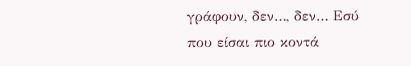γράφουν, δεν…, δεν… Εσύ που είσαι πιο κοντά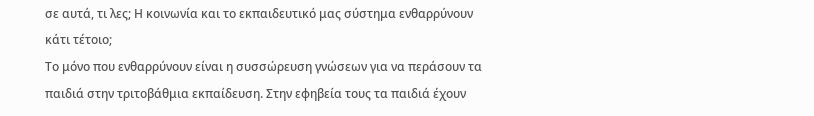σε αυτά, τι λες; Η κοινωνία και το εκπαιδευτικό μας σύστημα ενθαρρύνουν κάτι τέτοιο;
Το μόνο που ενθαρρύνουν είναι η συσσώρευση γνώσεων για να περάσουν τα παιδιά στην τριτοβάθμια εκπαίδευση. Στην εφηβεία τους τα παιδιά έχουν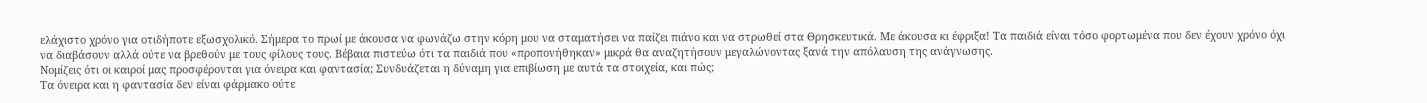ελάχιστο χρόνο για οτιδήποτε εξωσχολικό. Σήμερα το πρωί με άκουσα να φωνάζω στην κόρη μου να σταματήσει να παίζει πιάνο και να στρωθεί στα Θρησκευτικά. Με άκουσα κι έφριξα! Τα παιδιά είναι τόσο φορτωμένα που δεν έχουν χρόνο όχι να διαβάσουν αλλά ούτε να βρεθούν με τους φίλους τους. Βέβαια πιστεύω ότι τα παιδιά που «προπονήθηκαν» μικρά θα αναζητήσουν μεγαλώνοντας ξανά την απόλαυση της ανάγνωσης.
Νομίζεις ότι οι καιροί μας προσφέρονται για όνειρα και φαντασία; Συνδυάζεται η δύναμη για επιβίωση με αυτά τα στοιχεία, και πώς;
Τα όνειρα και η φαντασία δεν είναι φάρμακο ούτε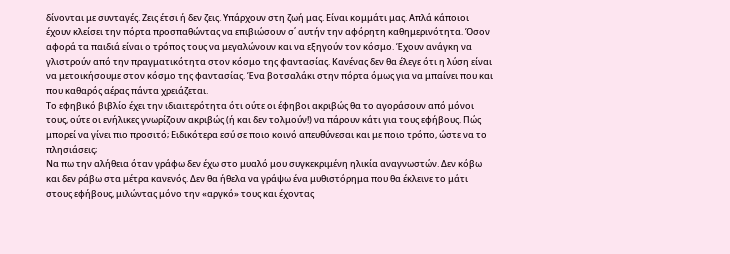δίνονται με συνταγές. Ζεις έτσι ή δεν ζεις. Υπάρχουν στη ζωή μας. Είναι κομμάτι μας. Απλά κάποιοι έχουν κλείσει την πόρτα προσπαθώντας να επιβιώσουν σ΄ αυτήν την αφόρητη καθημερινότητα. Όσον αφορά τα παιδιά είναι ο τρόπος τους να μεγαλώνουν και να εξηγούν τον κόσμο. Έχουν ανάγκη να γλιστρούν από την πραγματικότητα στον κόσμο της φαντασίας. Κανένας δεν θα έλεγε ότι η λύση είναι να μετοικήσουμε στον κόσμο της φαντασίας. Ένα βοτσαλάκι στην πόρτα όμως για να μπαίνει που και που καθαρός αέρας πάντα χρειάζεται.
Το εφηβικό βιβλίο έχει την ιδιαιτερότητα ότι ούτε οι έφηβοι ακριβώς θα το αγοράσουν από μόνοι τους, ούτε οι ενήλικες γνωρίζουν ακριβώς (ή και δεν τολμούν!) να πάρουν κάτι για τους εφήβους. Πώς μπορεί να γίνει πιο προσιτό; Ειδικότερα εσύ σε ποιο κοινό απευθύνεσαι και με ποιο τρόπο, ώστε να το πλησιάσεις;
Να πω την αλήθεια όταν γράφω δεν έχω στο μυαλό μου συγκεκριμένη ηλικία αναγνωστών. Δεν κόβω και δεν ράβω στα μέτρα κανενός. Δεν θα ήθελα να γράψω ένα μυθιστόρημα που θα έκλεινε το μάτι στους εφήβους, μιλώντας μόνο την «αργκό» τους και έχοντας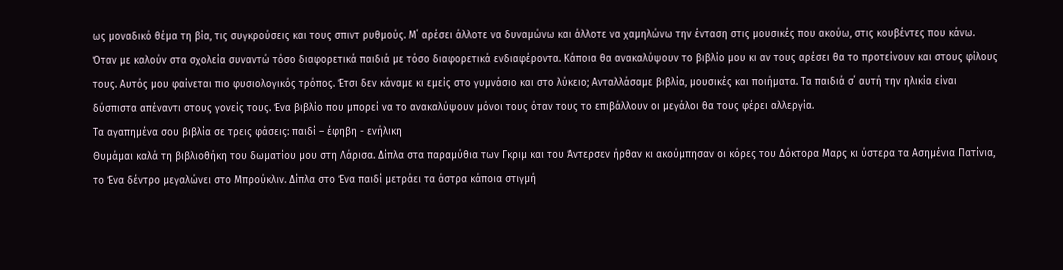ως μοναδικό θέμα τη βία, τις συγκρούσεις και τους σπιντ ρυθμούς. Μ΄ αρέσει άλλοτε να δυναμώνω και άλλοτε να χαμηλώνω την ένταση στις μουσικές που ακούω, στις κουβέντες που κάνω. Όταν με καλούν στα σχολεία συναντώ τόσο διαφορετικά παιδιά με τόσο διαφορετικά ενδιαφέροντα. Κάποια θα ανακαλύψουν το βιβλίο μου κι αν τους αρέσει θα το προτείνουν και στους φίλους τους. Αυτός μου φαίνεται πιο φυσιολογικός τρόπος. Έτσι δεν κάναμε κι εμείς στο γυμνάσιο και στο λύκειο; Ανταλλάσαμε βιβλία, μουσικές και ποιήματα. Τα παιδιά σ΄ αυτή την ηλικία είναι δύσπιστα απέναντι στους γονείς τους. Ένα βιβλίο που μπορεί να το ανακαλύψουν μόνοι τους όταν τους το επιβάλλουν οι μεγάλοι θα τους φέρει αλλεργία.
Τα αγαπημένα σου βιβλία σε τρεις φάσεις: παιδί – έφηβη - ενήλικη
Θυμάμαι καλά τη βιβλιοθήκη του δωματίου μου στη Λάρισα. Δίπλα στα παραμύθια των Γκριμ και του Άντερσεν ήρθαν κι ακούμπησαν οι κόρες του Δόκτορα Μαρς κι ύστερα τα Ασημένια Πατίνια, το Ένα δέντρο μεγαλώνει στο Μπρούκλιν. Δίπλα στο Ένα παιδί μετράει τα άστρα κάποια στιγμή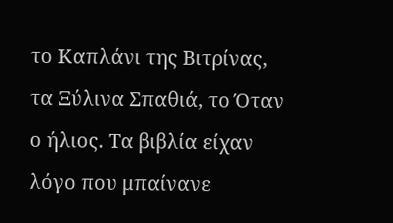το Καπλάνι της Βιτρίνας, τα Ξύλινα Σπαθιά, το Όταν ο ήλιος. Τα βιβλία είχαν λόγο που μπαίνανε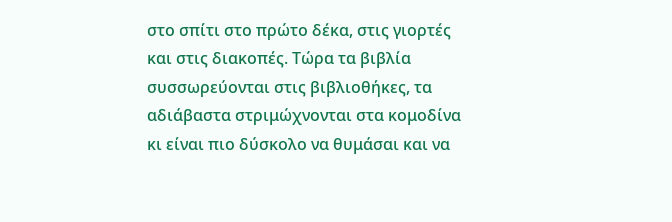στο σπίτι στο πρώτο δέκα, στις γιορτές και στις διακοπές. Τώρα τα βιβλία συσσωρεύονται στις βιβλιοθήκες, τα αδιάβαστα στριμώχνονται στα κομοδίνα κι είναι πιο δύσκολο να θυμάσαι και να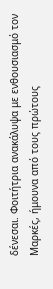δένεσαι. Φοιτήτρια ανακάλυψα με ενθουσιασμό τον Μαρκές, ήμουνα από τους πρώτους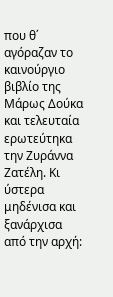που θ΄ αγόραζαν το καινούργιο βιβλίο της Μάρως Δούκα και τελευταία ερωτεύτηκα την Ζυράννα Ζατέλη. Κι ύστερα μηδένισα και ξανάρχισα από την αρχή: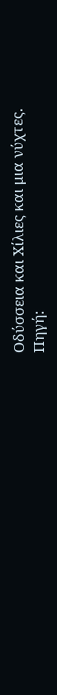Οδύσσεια και Χίλιες και μια νύχτες.
Πηγή: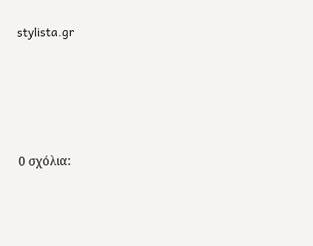stylista.gr




0 σχόλια: